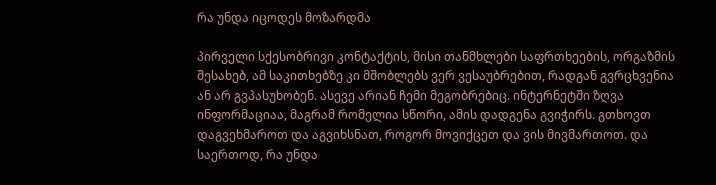რა უნდა იცოდეს მოზარდმა

პირველი სქესობრივი კონტაქტის, მისი თანმხლები საფრთხეების, ორგაზმის შესახებ, ამ საკითხებზე კი მშობლებს ვერ ვესაუბრებით, რადგან გვრცხვენია ან არ გვპასუხობენ. ასევე არიან ჩემი მეგობრებიც. ინტერნეტში ზღვა ინფორმაციაა, მაგრამ რომელია სწორი, ამის დადგენა გვიჭირს. გთხოვთ დაგვეხმაროთ და აგვიხსნათ, როგორ მოვიქცეთ და ვის მივმართოთ. და საერთოდ, რა უნდა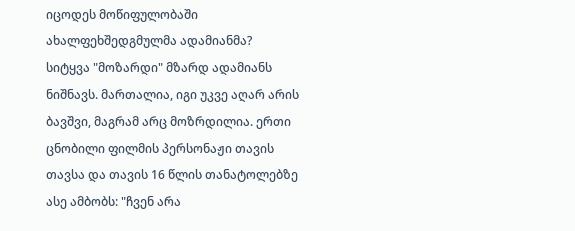იცოდეს მოწიფულობაში ახალფეხშედგმულმა ადამიანმა?
სიტყვა "მოზარდი" მზარდ ადამიანს ნიშნავს. მართალია, იგი უკვე აღარ არის ბავშვი, მაგრამ არც მოზრდილია. ერთი ცნობილი ფილმის პერსონაჟი თავის თავსა და თავის 16 წლის თანატოლებზე ასე ამბობს: "ჩვენ არა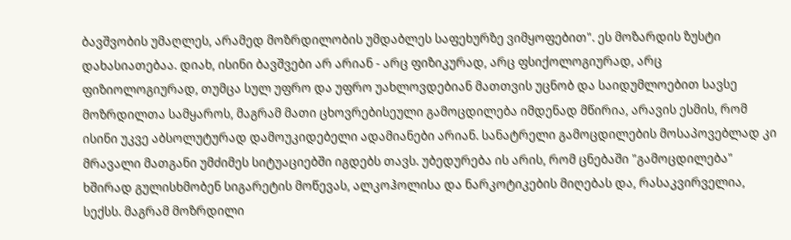ბავშვობის უმაღლეს, არამედ მოზრდილობის უმდაბლეს საფეხურზე ვიმყოფებით". ეს მოზარდის ზუსტი დახასიათებაა. დიახ, ისინი ბავშვები არ არიან - არც ფიზიკურად, არც ფსიქოლოგიურად, არც ფიზიოლოგიურად, თუმცა სულ უფრო და უფრო უახლოვდებიან მათთვის უცნობ და საიდუმლოებით სავსე მოზრდილთა სამყაროს, მაგრამ მათი ცხოვრებისეული გამოცდილება იმდენად მწირია, არავის ესმის, რომ ისინი უკვე აბსოლუტურად დამოუკიდებელი ადამიანები არიან. სანატრელი გამოცდილების მოსაპოვებლად კი მრავალი მათგანი უმძიმეს სიტუაციებში იგდებს თავს. უბედურება ის არის, რომ ცნებაში "გამოცდილება" ხშირად გულისხმობენ სიგარეტის მოწევას, ალკოჰოლისა და ნარკოტიკების მიღებას და, რასაკვირველია, სექსს. მაგრამ მოზრდილი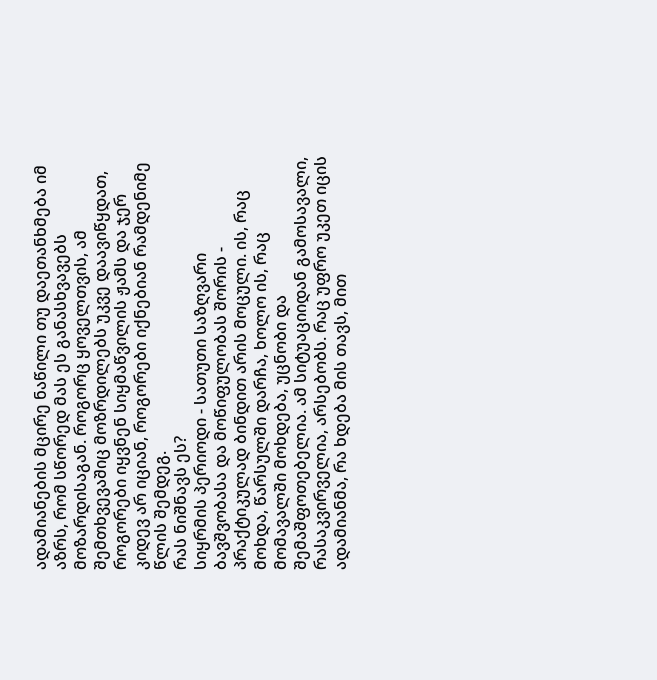ადამიანების მცირე ნაწილი თუ დაეთანხმება იმ აზრს, რომ სწორედ მას ეს განასხვავებს მოზარდისაგან. როგორც ყოველთვის, ამ შემთხვევაშიც მოზრდილებს უკვე დაავიწყდათ, როგორები იყვნენ სიყმაწვილის ჟამს და ჯერ კიდევ არ იციან, როგორები იქნებიან რამდენიმე წლის შემდეგ.
რას ნიშნავს ეს?
სიყრმის პერიოდი - სათუთი საზღვარი ბავშვობასა და მოწიფულობას შორის - პრაქტიკულად ბინდით არის მოცული. ის, რაც მოხდა, წარსულში დარჩა, ხოლო ის, რაც მომავალში მოხდება, უცნობი და შემაშფოთებელია. ამ სიტუაციიდან გამოსავალი, რასაკვირველია, არსებობს. რაც უფრო უკეთ იცის ადამიანმა, რა ხდება მის თავს, მით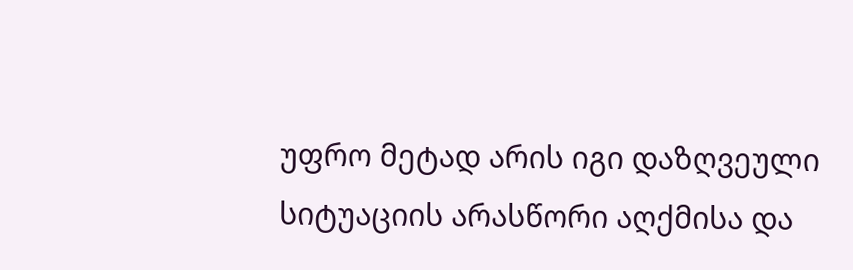უფრო მეტად არის იგი დაზღვეული სიტუაციის არასწორი აღქმისა და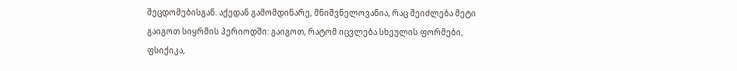შეცდომებისგან. აქედან გამომდინარე, მნიშვნელოვანია, რაც შეიძლება მეტი გაიგოთ სიყრმის პერიოდში: გაიგოთ, რატომ იცვლება სხეულის ფორმები, ფსიქიკა,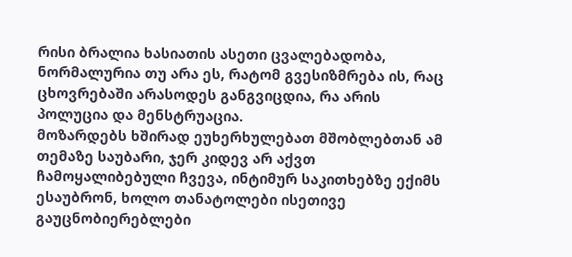რისი ბრალია ხასიათის ასეთი ცვალებადობა, ნორმალურია თუ არა ეს, რატომ გვესიზმრება ის, რაც ცხოვრებაში არასოდეს განგვიცდია, რა არის პოლუცია და მენსტრუაცია.
მოზარდებს ხშირად ეუხერხულებათ მშობლებთან ამ თემაზე საუბარი, ჯერ კიდევ არ აქვთ ჩამოყალიბებული ჩვევა, ინტიმურ საკითხებზე ექიმს ესაუბრონ, ხოლო თანატოლები ისეთივე გაუცნობიერებლები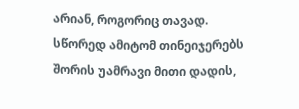არიან, როგორიც თავად. სწორედ ამიტომ თინეიჯერებს შორის უამრავი მითი დადის,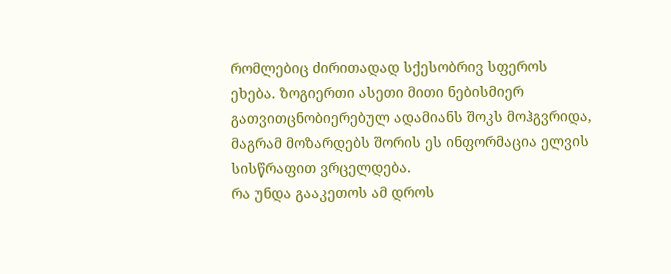რომლებიც ძირითადად სქესობრივ სფეროს ეხება. ზოგიერთი ასეთი მითი ნებისმიერ გათვითცნობიერებულ ადამიანს შოკს მოჰგვრიდა, მაგრამ მოზარდებს შორის ეს ინფორმაცია ელვის სისწრაფით ვრცელდება.
რა უნდა გააკეთოს ამ დროს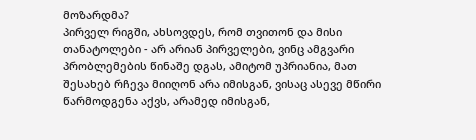მოზარდმა?
პირველ რიგში, ახსოვდეს, რომ თვითონ და მისი თანატოლები - არ არიან პირველები, ვინც ამგვარი პრობლემების წინაშე დგას, ამიტომ უპრიანია, მათ შესახებ რჩევა მიიღონ არა იმისგან, ვისაც ასევე მწირი წარმოდგენა აქვს, არამედ იმისგან,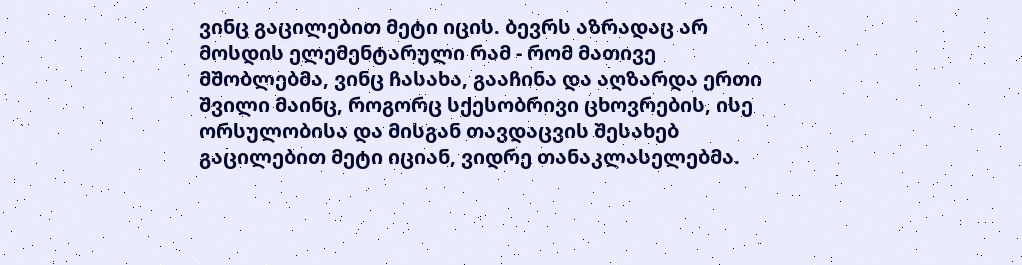ვინც გაცილებით მეტი იცის. ბევრს აზრადაც არ მოსდის ელემენტარული რამ - რომ მათივე მშობლებმა, ვინც ჩასახა, გააჩინა და აღზარდა ერთი შვილი მაინც, როგორც სქესობრივი ცხოვრების, ისე ორსულობისა და მისგან თავდაცვის შესახებ გაცილებით მეტი იციან, ვიდრე თანაკლასელებმა.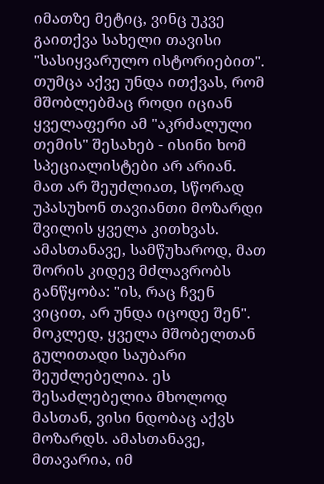იმათზე მეტიც, ვინც უკვე გაითქვა სახელი თავისი "სასიყვარულო ისტორიებით". თუმცა აქვე უნდა ითქვას, რომ მშობლებმაც როდი იციან ყველაფერი ამ "აკრძალული თემის" შესახებ - ისინი ხომ სპეციალისტები არ არიან. მათ არ შეუძლიათ, სწორად უპასუხონ თავიანთი მოზარდი შვილის ყველა კითხვას. ამასთანავე, სამწუხაროდ, მათ შორის კიდევ მძლავრობს განწყობა: "ის, რაც ჩვენ ვიცით, არ უნდა იცოდე შენ".
მოკლედ, ყველა მშობელთან გულითადი საუბარი შეუძლებელია. ეს შესაძლებელია მხოლოდ მასთან, ვისი ნდობაც აქვს მოზარდს. ამასთანავე, მთავარია, იმ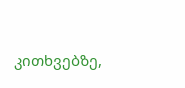კითხვებზე,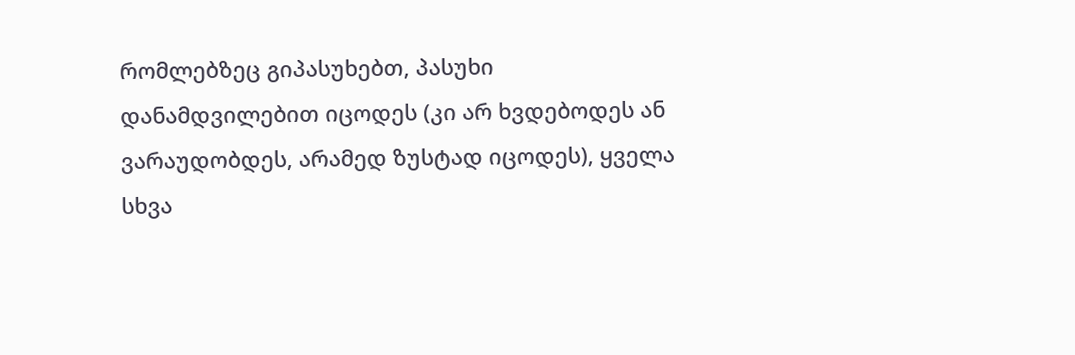რომლებზეც გიპასუხებთ, პასუხი დანამდვილებით იცოდეს (კი არ ხვდებოდეს ან ვარაუდობდეს, არამედ ზუსტად იცოდეს), ყველა სხვა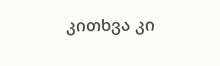კითხვა კი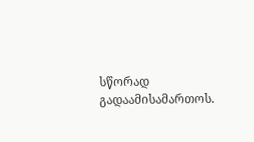სწორად გადაამისამართოს.